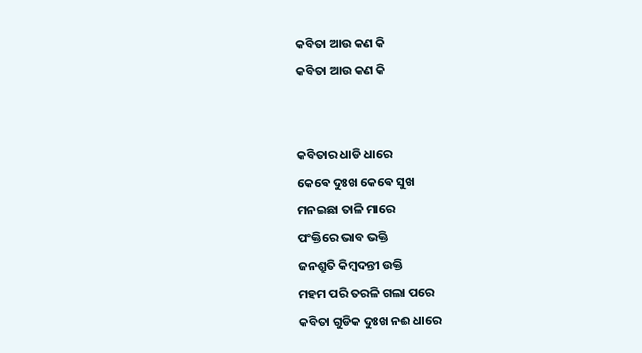କବିତା ଆଉ କଣ କି
କବିତା ଆଉ କଣ କି


କବିତାର ଧାଡି ଧାରେ
କେଵେ ଦୁଃଖ କେଵେ ସୁଖ
ମନଇଛା ତାଳି ମାରେ
ପଂକ୍ତିରେ ଭାବ ଭକ୍ତି
ଜନଶ୍ରୁତି କିମ୍ବଦନ୍ତୀ ଉକ୍ତି
ମହମ ପରି ତରଳି ଗଲା ପରେ
କବିତା ଗୁଡିକ ଦୁଃଖ ନଈ ଧାରେ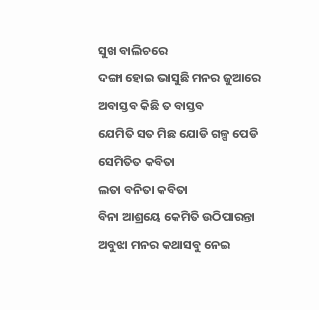ସୁଖ ବାଲିଚରେ
ଦଙ୍ଗା ହୋଇ ଭାସୁଛି ମନର ଜୁଆରେ
ଅବାସ୍ତବ କିଛି ତ ବାସ୍ତବ
ଯେମିତି ସତ ମିଛ ଯୋଡି ଗଳ୍ପ ପେଡି
ସେମିତିତ କବିତା
ଲତା ବନିତା କବିତା
ବିନା ଆଶ୍ରୟେ କେମିତି ଉଠିପାରନ୍ତା
ଅବୁଝା ମନର କଥାସବୁ ନେଇ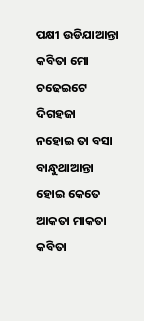ପକ୍ଷୀ ଉଡିଯାଆନ୍ତା
କବିତା ମୋ ଚଢେଇଟେ ଦିଗହଜା
ନହୋଇ ତା ବସା ବାନ୍ଧୁଥାଆନ୍ତା
ହୋଇ କେତେ ଆକତା ମାକତା
କବିତା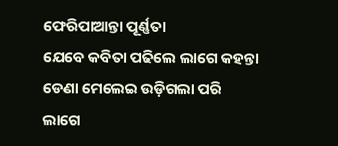ଫେରିପାଆନ୍ତା ପୂର୍ଣ୍ଣତା
ଯେବେ କବିତା ପଢିଲେ ଲାଗେ କହନ୍ତା
ଡେଣା ମେଲେଇ ଉଡ଼ିଗଲା ପରି
ଲାଗେ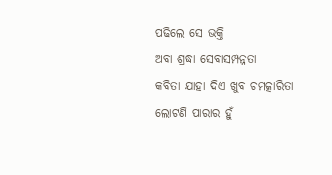ପଢିଲେ ସେ ଭକ୍ତି
ଅବା ଶ୍ରଦ୍ଧା ସେବାସମ୍ପନ୍ନତା
କବିତା ଯାହା ଦିଏ ଖୁବ ଚମତ୍କାରିତା
ଲୋଟଣି ପାରାର ହୁଁ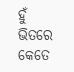ହୁଁ ଭିତରେ କେତେ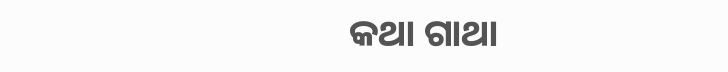କଥା ଗାଥା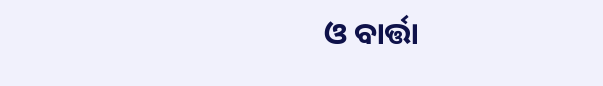ଓ ବାର୍ତ୍ତା